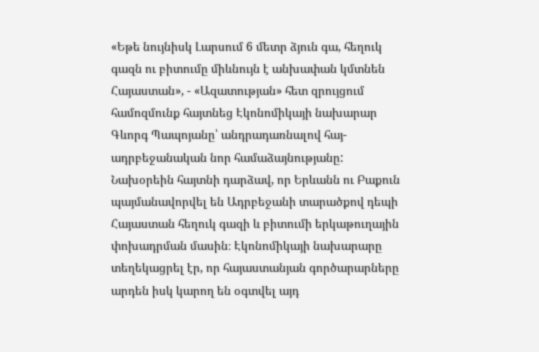«Եթե նույնիսկ Լարսում 6 մետր ձյուն գա, հեղուկ գազն ու բիտումը միևնույն է անխափան կմտնեն Հայաստան», - «Ազատության» հետ զրույցում համոզմունք հայտնեց Էկոնոմիկայի նախարար Գևորգ Պապոյանը՝ անդրադառնալով հայ-ադրբեջանական նոր համաձայնությանը:
Նախօրեին հայտնի դարձավ, որ Երևանն ու Բաքուն պայմանավորվել են Ադրբեջանի տարածքով դեպի Հայաստան հեղուկ գազի և բիտումի երկաթուղային փոխադրման մասին։ Էկոնոմիկայի նախարարը տեղեկացրել էր, որ հայաստանյան գործարարները արդեն իսկ կարող են օգտվել այդ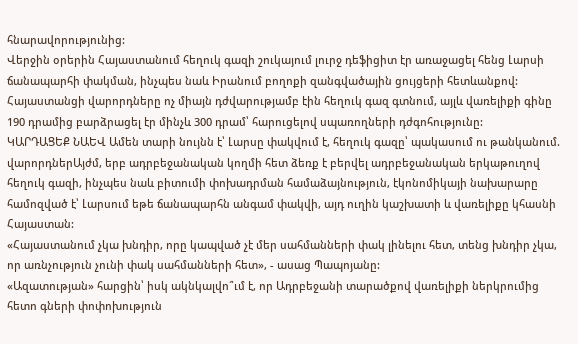հնարավորությունից:
Վերջին օրերին Հայաստանում հեղուկ գազի շուկայում լուրջ դեֆիցիտ էր առաջացել հենց Լարսի ճանապարհի փակման, ինչպես նաև Իրանում բողոքի զանգվածային ցույցերի հետևանքով: Հայաստանցի վարորդները ոչ միայն դժվարությամբ էին հեղուկ գազ գտնում, այլև վառելիքի գինը 190 դրամից բարձրացել էր մինչև 300 դրամ՝ հարուցելով սպառողների դժգոհությունը:
ԿԱՐԴԱՑԵՔ ՆԱԵՎ Ամեն տարի նույնն է՝ Լարսը փակվում է, հեղուկ գազը՝ պակասում ու թանկանում. վարորդներԱյժմ, երբ ադրբեջանական կողմի հետ ձեռք է բերվել ադրբեջանական երկաթուղով հեղուկ գազի, ինչպես նաև բիտումի փոխադրման համաձայնություն, էկոնոմիկայի նախարարը համոզված է՝ Լարսում եթե ճանապարհն անգամ փակվի, այդ ուղին կաշխատի և վառելիքը կհասնի Հայաստան:
«Հայաստանում չկա խնդիր, որը կապված չէ մեր սահմանների փակ լինելու հետ, տենց խնդիր չկա, որ առնչություն չունի փակ սահմանների հետ», - ասաց Պապոյանը:
«Ազատության» հարցին՝ իսկ ակնկալվո՞ւմ է, որ Ադրբեջանի տարածքով վառելիքի ներկրումից հետո գների փոփոխություն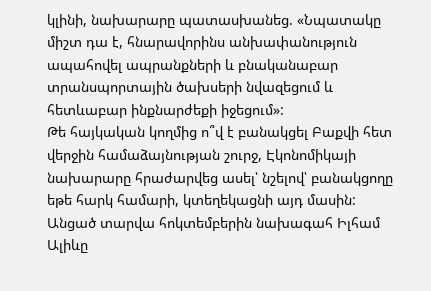կլինի, նախարարը պատասխանեց. «Նպատակը միշտ դա է, հնարավորինս անխափանություն ապահովել ապրանքների և բնականաբար տրանսպորտային ծախսերի նվազեցում և հետևաբար ինքնարժեքի իջեցում»:
Թե հայկական կողմից ո՞վ է բանակցել Բաքվի հետ վերջին համաձայնության շուրջ, Էկոնոմիկայի նախարարը հրաժարվեց ասել՝ նշելով՝ բանակցողը եթե հարկ համարի, կտեղեկացնի այդ մասին:
Անցած տարվա հոկտեմբերին նախագահ Իլհամ Ալիևը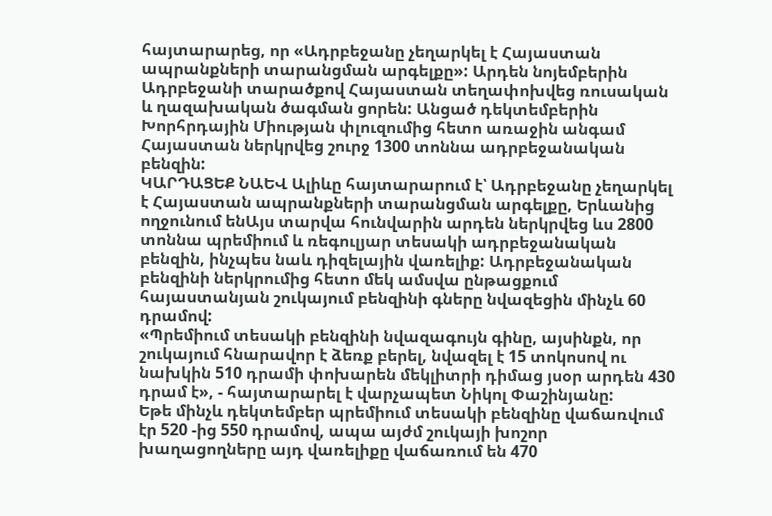հայտարարեց, որ «Ադրբեջանը չեղարկել է Հայաստան ապրանքների տարանցման արգելքը»: Արդեն նոյեմբերին Ադրբեջանի տարածքով Հայաստան տեղափոխվեց ռուսական և ղազախական ծագման ցորեն: Անցած դեկտեմբերին Խորհրդային Միության փլուզումից հետո առաջին անգամ Հայաստան ներկրվեց շուրջ 1300 տոննա ադրբեջանական բենզին:
ԿԱՐԴԱՑԵՔ ՆԱԵՎ Ալիևը հայտարարում է՝ Ադրբեջանը չեղարկել է Հայաստան ապրանքների տարանցման արգելքը, Երևանից ողջունում ենԱյս տարվա հունվարին արդեն ներկրվեց ևս 2800 տոննա պրեմիում և ռեգուլյար տեսակի ադրբեջանական բենզին, ինչպես նաև դիզելային վառելիք: Ադրբեջանական բենզինի ներկրումից հետո մեկ ամսվա ընթացքում հայաստանյան շուկայում բենզինի գները նվազեցին մինչև 60 դրամով:
«Պրեմիում տեսակի բենզինի նվազագույն գինը, այսինքն, որ շուկայում հնարավոր է ձեռք բերել, նվազել է 15 տոկոսով ու նախկին 510 դրամի փոխարեն մեկլիտրի դիմաց յսօր արդեն 430 դրամ է», - հայտարարել է վարչապետ Նիկոլ Փաշինյանը:
Եթե մինչև դեկտեմբեր պրեմիում տեսակի բենզինը վաճառվում էր 520 -ից 550 դրամով, ապա այժմ շուկայի խոշոր խաղացողները այդ վառելիքը վաճառում են 470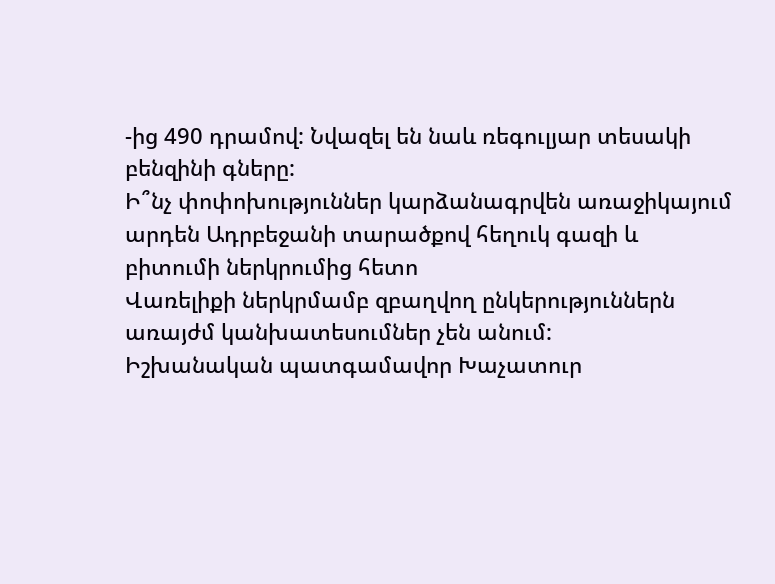-ից 490 դրամով: Նվազել են նաև ռեգուլյար տեսակի բենզինի գները:
Ի՞նչ փոփոխություններ կարձանագրվեն առաջիկայում արդեն Ադրբեջանի տարածքով հեղուկ գազի և բիտումի ներկրումից հետո
Վառելիքի ներկրմամբ զբաղվող ընկերություններն առայժմ կանխատեսումներ չեն անում:
Իշխանական պատգամավոր Խաչատուր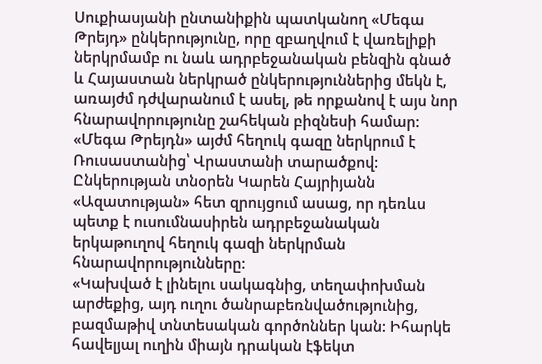Սուքիասյանի ընտանիքին պատկանող «Մեգա Թրեյդ» ընկերությունը, որը զբաղվում է վառելիքի ներկրմամբ ու նաև ադրբեջանական բենզին գնած և Հայաստան ներկրած ընկերություններից մեկն է, առայժմ դժվարանում է ասել, թե որքանով է այս նոր հնարավորությունը շահեկան բիզնեսի համար: «Մեգա Թրեյդն» այժմ հեղուկ գազը ներկրում է Ռուսաստանից՝ Վրաստանի տարածքով:
Ընկերության տնօրեն Կարեն Հայրիյանն «Ազատության» հետ զրույցում ասաց, որ դեռևս պետք է ուսումնասիրեն ադրբեջանական երկաթուղով հեղուկ գազի ներկրման հնարավորությունները:
«Կախված է լինելու սակագնից, տեղափոխման արժեքից, այդ ուղու ծանրաբեռնվածությունից, բազմաթիվ տնտեսական գործոններ կան: Իհարկե հավելյալ ուղին միայն դրական էֆեկտ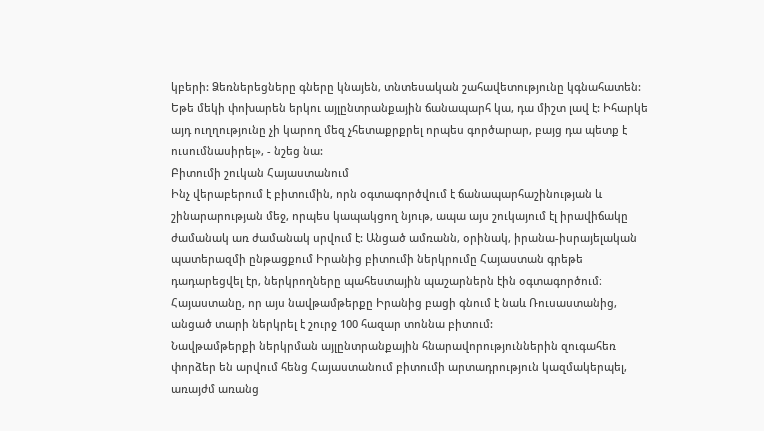կբերի: Ձեռներեցները գները կնայեն, տնտեսական շահավետությունը կգնահատեն: Եթե մեկի փոխարեն երկու այլընտրանքային ճանապարհ կա, դա միշտ լավ է: Իհարկե այդ ուղղությունը չի կարող մեզ չհետաքրքրել որպես գործարար, բայց դա պետք է ուսումնասիրել», - նշեց նա:
Բիտումի շուկան Հայաստանում
Ինչ վերաբերում է բիտումին, որն օգտագործվում է ճանապարհաշինության և շինարարության մեջ, որպես կապակցող նյութ, ապա այս շուկայում էլ իրավիճակը ժամանակ առ ժամանակ սրվում է: Անցած ամռանն, օրինակ, իրանա-իսրայելական պատերազմի ընթացքում Իրանից բիտումի ներկրումը Հայաստան գրեթե դադարեցվել էր, ներկրողները պահեստային պաշարներն էին օգտագործում։ Հայաստանը, որ այս նավթամթերքը Իրանից բացի գնում է նաև Ռուսաստանից, անցած տարի ներկրել է շուրջ 100 հազար տոննա բիտում:
Նավթամթերքի ներկրման այլընտրանքային հնարավորություններին զուգահեռ փորձեր են արվում հենց Հայաստանում բիտումի արտադրություն կազմակերպել, առայժմ առանց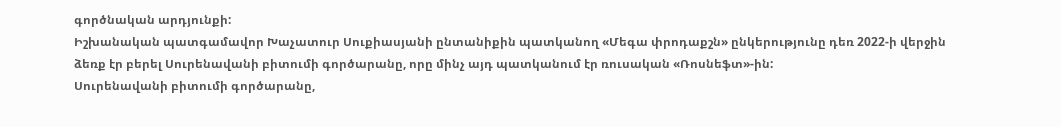գործնական արդյունքի:
Իշխանական պատգամավոր Խաչատուր Սուքիասյանի ընտանիքին պատկանող «Մեգա փրոդաքշն» ընկերությունը դեռ 2022-ի վերջին ձեռք էր բերել Սուրենավանի բիտումի գործարանը, որը մինչ այդ պատկանում էր ռուսական «Ռոսնեֆտ»-ին:
Սուրենավանի բիտումի գործարանը,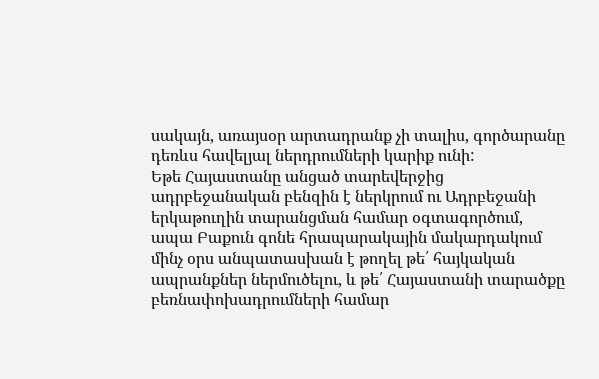սակայն, առայսօր արտադրանք չի տալիս, գործարանը դեռևս հավելյալ ներդրումների կարիք ունի:
Եթե Հայաստանը անցած տարեվերջից ադրբեջանական բենզին է ներկրում ու Ադրբեջանի երկաթուղին տարանցման համար օգտագործում, ապա Բաքուն գոնե հրապարակային մակարդակում մինչ օրս անպատասխան է թողել թե՛ հայկական ապրանքներ ներմուծելու, և թե՛ Հայաստանի տարածքը բեռնափոխադրումների համար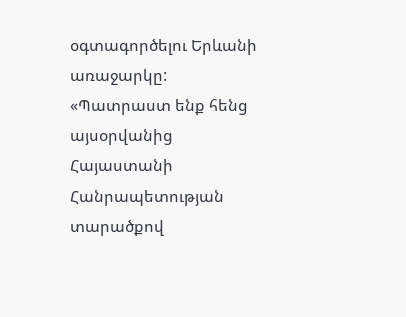օգտագործելու Երևանի առաջարկը:
«Պատրաստ ենք հենց այսօրվանից Հայաստանի Հանրապետության տարածքով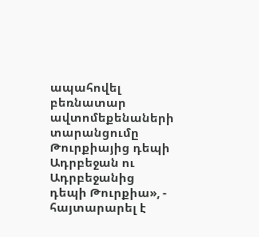ապահովել բեռնատար ավտոմեքենաների տարանցումը Թուրքիայից դեպի Ադրբեջան ու Ադրբեջանից դեպի Թուրքիա», - հայտարարել է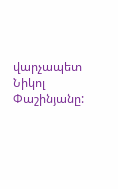վարչապետ Նիկոլ Փաշինյանը: